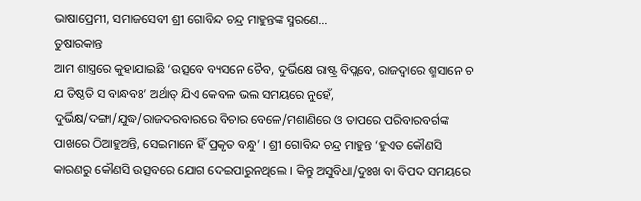ଭାଷାପ୍ରେମୀ, ସମାଜସେବୀ ଶ୍ରୀ ଗୋବିନ୍ଦ ଚନ୍ଦ୍ର ମାହୁନ୍ତଙ୍କ ସ୍ମରଣେ…
ତୁଷାରକାନ୍ତ
ଆମ ଶାସ୍ତ୍ରରେ କୁହାଯାଇଛି ‘ଉତ୍ସବେ ବ୍ୟସନେ ଚୈବ, ଦୁର୍ଭିକ୍ଷେ ରାଷ୍ଟ୍ର ବିପ୍ଲବେ, ରାଜଦ୍ୱାରେ ଶ୍ମସାନେ ଚ ଯ ତିଷ୍ଠତି ସ ବାନ୍ଧବଃ’ ଅର୍ଥାତ୍ ଯିଏ କେବଳ ଭଲ ସମୟରେ ନୁହେଁ, ଦୁର୍ଭିକ୍ଷ/ଦଙ୍ଗା/ଯୁଦ୍ଧ/ରାଜଦରବାରରେ ବିଚାର ବେଳେ/ମଶାଣିରେ ଓ ତାପରେ ପରିବାରବର୍ଗଙ୍କ ପାଖରେ ଠିଆହୁଅନ୍ତି, ସେଇମାନେ ହିଁ ପ୍ରକୃତ ବନ୍ଧୁ’ । ଶ୍ରୀ ଗୋବିନ୍ଦ ଚନ୍ଦ୍ର ମାହୁନ୍ତ ‘ହୁଏତ କୌଣସି କାରଣରୁ କୌଣସି ଉତ୍ସବରେ ଯୋଗ ଦେଇପାରୁନଥିଲେ । କିନ୍ତୁ ଅସୁବିଧା/ଦୁଃଖ ବା ବିପଦ ସମୟରେ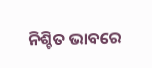ନିଶ୍ଚିତ ଭାବରେ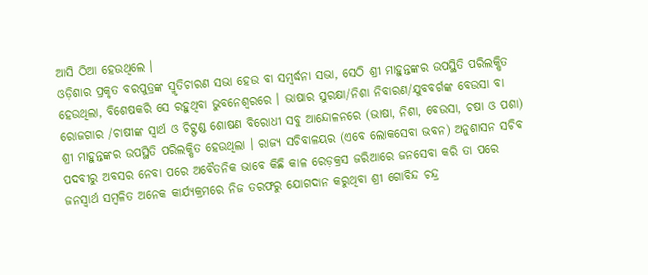ଆସି ଠିଆ ହେଉଥିଲେ ।
ଓଡ଼ିଶାର ପ୍ରକୃତ ବରପୁତ୍ରଙ୍କ ସ୍ମୃତିଚାରଣ ସଭା ହେଉ ବା ସମ୍ବର୍ଦ୍ଧନା ସଭା, ସେଠି ଶ୍ରୀ ମାହୁନ୍ତଙ୍କର ଉପସ୍ଥିତି ପରିଲକ୍ଷିତ ହେଉଥିଲା, ବିଶେଷକରି ସେ ରହୁଥିବା ଭୁବନେଶ୍ୱରରେ । ଭାଷାର ସୁରକ୍ଷା/ନିଶା ନିବାରଣ/ଯୁବବର୍ଗଙ୍କ ବେଉସା ବା ରୋଜଗାର /ଚାଷୀଙ୍କ ସ୍ୱାର୍ଥ ଓ ଚିଟ୍ଫଣ୍ଡ ଶୋଷଣ ବିରୋଧୀ ସବୁ ଆନ୍ଦୋଳନରେ (ଭାଷା, ନିଶା, ବେଉସା, ଚଷା ଓ ପଶା) ଶ୍ରୀ ମାହୁନ୍ତଙ୍କର ଉପସ୍ଥିତି ପରିଲକ୍ଷିତ ହେଉଥିଲା । ରାଜ୍ୟ ସଚିବାଳୟର (ଏବେ ଲୋକସେବା ଭବନ) ଅନୁଶାସନ ସଚିବ ପଦବୀରୁ ଅବସର ନେବା ପରେ ଅବୈତନିକ ଭାବେ କିଛି କାଳ ରେଡ଼କ୍ରସ ଜରିଆରେ ଜନସେବା କରି ତା ପରେ ଜନସ୍ୱାର୍ଥ ସମ୍ବଳିତ ଅନେକ କାର୍ଯ୍ୟକ୍ରମରେ ନିଜ ତରଫରୁ ଯୋଗଦାନ କରୁଥିବା ଶ୍ରୀ ଗୋବିନ୍ଦ ଚନ୍ଦ୍ର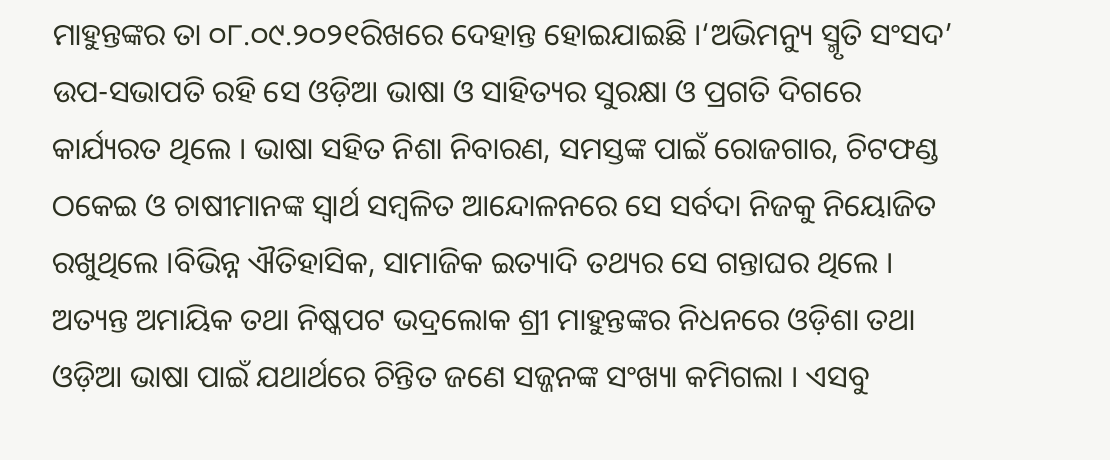ମାହୁନ୍ତଙ୍କର ତା ୦୮.୦୯.୨୦୨୧ରିଖରେ ଦେହାନ୍ତ ହୋଇଯାଇଛି ।‘ଅଭିମନ୍ୟୁ ସ୍ମୃତି ସଂସଦ’ ଉପ-ସଭାପତି ରହି ସେ ଓଡ଼ିଆ ଭାଷା ଓ ସାହିତ୍ୟର ସୁରକ୍ଷା ଓ ପ୍ରଗତି ଦିଗରେ କାର୍ଯ୍ୟରତ ଥିଲେ । ଭାଷା ସହିତ ନିଶା ନିବାରଣ, ସମସ୍ତଙ୍କ ପାଇଁ ରୋଜଗାର, ଚିଟଫଣ୍ଡ ଠକେଇ ଓ ଚାଷୀମାନଙ୍କ ସ୍ୱାର୍ଥ ସମ୍ବଳିତ ଆନ୍ଦୋଳନରେ ସେ ସର୍ବଦା ନିଜକୁ ନିୟୋଜିତ ରଖୁଥିଲେ ।ବିଭିନ୍ନ ଐତିହାସିକ, ସାମାଜିକ ଇତ୍ୟାଦି ତଥ୍ୟର ସେ ଗନ୍ତାଘର ଥିଲେ । ଅତ୍ୟନ୍ତ ଅମାୟିକ ତଥା ନିଷ୍କପଟ ଭଦ୍ରଲୋକ ଶ୍ରୀ ମାହୁନ୍ତଙ୍କର ନିଧନରେ ଓଡ଼ିଶା ତଥା ଓଡ଼ିଆ ଭାଷା ପାଇଁ ଯଥାର୍ଥରେ ଚିନ୍ତିତ ଜଣେ ସଜ୍ଜନଙ୍କ ସଂଖ୍ୟା କମିଗଲା । ଏସବୁ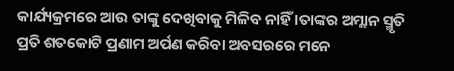କାର୍ଯ୍ୟକ୍ରମରେ ଆଉ ତାଙ୍କୁ ଦେଖିବାକୁ ମିଳିବ ନାହିଁ ।ତାଙ୍କର ଅମ୍ଲାନ ସ୍ମୃତି ପ୍ରତି ଶତକୋଟି ପ୍ରଣାମ ଅର୍ପଣ କରିବା ଅବସରରେ ମନେ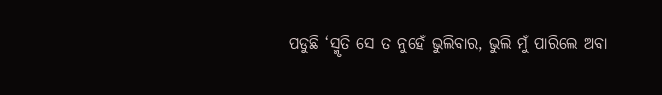ପଡୁଛି ‘ସ୍ମୃତି ସେ ତ ନୁହେଁ ଭୁଲିବାର, ଭୁଲି ମୁଁ ପାରିଲେ ଅବା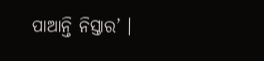ପାଆନ୍ତି ନିସ୍ତାର’ ।